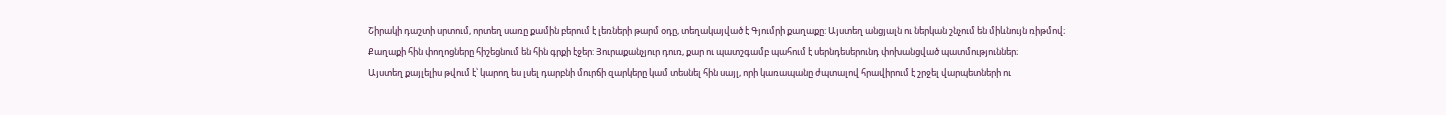Շիրակի դաշտի սրտում, որտեղ սառը քամին բերում է լեռների թարմ օդը, տեղակայված է Գյումրի քաղաքը: Այստեղ անցյալն ու ներկան շնչում են միևնույն ռիթմով։ Քաղաքի հին փողոցները հիշեցնում են հին գրքի էջեր: Յուրաքանչյուր դուռ, քար ու պատշգամբ պահում է սերնդեսերունդ փոխանցված պատմություններ։
Այստեղ քայլելիս թվում է՝ կարող ես լսել դարբնի մուրճի զարկերը կամ տեսնել հին սայլ, որի կառապանը ժպտալով հրավիրում է շրջել վարպետների ու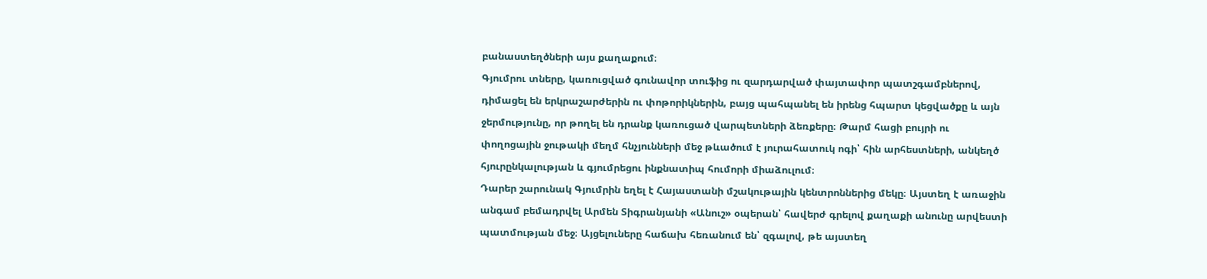բանաստեղծների այս քաղաքում։
Գյումրու տները, կառուցված գունավոր տուֆից ու զարդարված փայտափոր պատշգամբներով, դիմացել են երկրաշարժերին ու փոթորիկներին, բայց պահպանել են իրենց հպարտ կեցվածքը և այն ջերմությունը, որ թողել են դրանք կառուցած վարպետների ձեռքերը։ Թարմ հացի բույրի ու փողոցային ջութակի մեղմ հնչյունների մեջ թևածում է յուրահատուկ ոգի՝ հին արհեստների, անկեղծ հյուրընկալության և գյումրեցու ինքնատիպ հումորի միաձուլում։
Դարեր շարունակ Գյումրին եղել է Հայաստանի մշակութային կենտրոններից մեկը։ Այստեղ է առաջին անգամ բեմադրվել Արմեն Տիգրանյանի «Անուշ» օպերան՝ հավերժ գրելով քաղաքի անունը արվեստի պատմության մեջ։ Այցելուները հաճախ հեռանում են՝ զգալով, թե այստեղ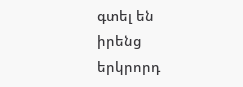գտել են իրենց երկրորդ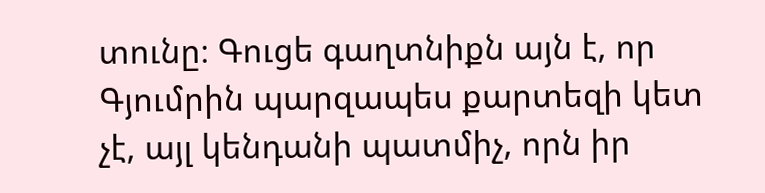տունը։ Գուցե գաղտնիքն այն է, որ Գյումրին պարզապես քարտեզի կետ չէ, այլ կենդանի պատմիչ, որն իր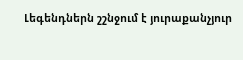Լեգենդներն շշնջում է յուրաքանչյուր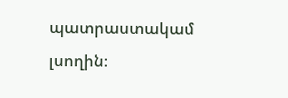պատրաստակամ լսողին։